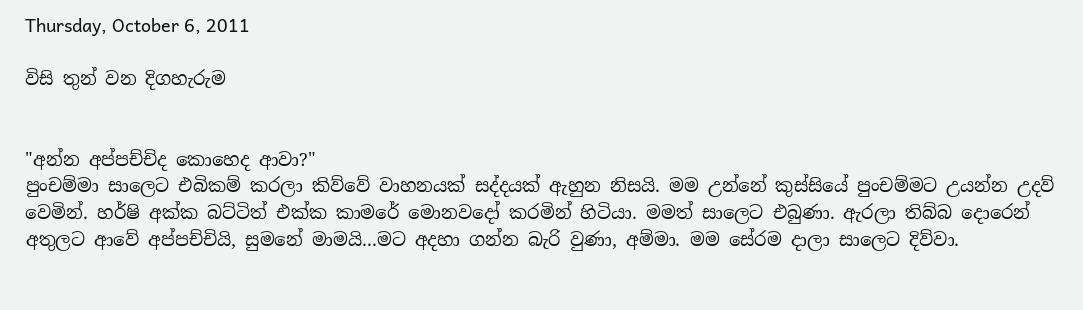Thursday, October 6, 2011

විසි තුන් වන දිගහැරුම


"අන්න අප්පච්චිද කොහෙද ආවා?"
පුංචම්මා සාලෙට එබිකම් කරලා කිව්වේ වාහනයක් සද්දයක් ඇහුන නිසයි. මම උන්නේ කුස්සියේ පුංචම්මට උයන්න උදව් වෙමින්. හර්ෂි අක්ක බට්ටිත් එක්ක කාමරේ මොනවදෝ කරමින් හිටියා. මමත් සාලෙට එබුණා. ඇරලා තිබ්බ දොරෙන් අතුලට ආවේ අප්පච්චියි, සුමනේ මාමයි...මට අදහා ගන්න බැරි වුණා, අම්මා. මම සේරම දාලා සාලෙට දිව්වා.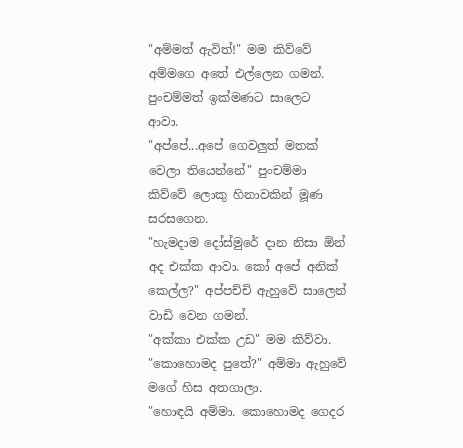"අම්මත් ඇවිත්!" මම කිව්වේ අම්මගෙ අතේ එල්ලෙන ගමන්.
පුංචම්මත් ඉක්මණට සාලෙට ආවා.
"අප්පේ...අපේ ගෙවලුත් මතක් වෙලා තියෙන්නේ" පුංචම්මා කිව්වේ ලොකු හිනාවකින් මූණ සරසගෙන.
"හැමදාම දෝස්මුරේ දාන නිසා ඕන් අද එක්ක ආවා. කෝ අපේ අනික් කෙල්ල?" අප්පච්චි ඇහුවේ සාලෙන් වාඩි වෙන ගමන්.
"අක්කා එක්ක උඩ" මම කිව්වා.
"කොහොමද පුතේ?" අම්මා ඇහුවේ මගේ හිස අතගාලා.
"හොඳයි අම්මා. කොහොමද ගෙදර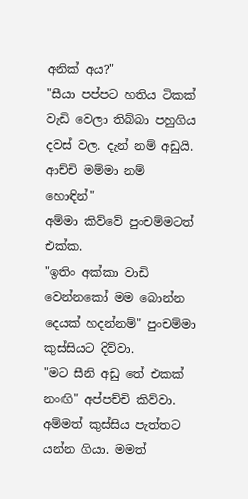අනික් අය?"
"සීයා පප්පට හතිය ටිකක් වැඩි වෙලා තිබ්බා පහුගිය දවස් වල. දැන් නම් අඩුයි. ආච්චි මම්මා නම් හොඳින්"
අම්මා කිව්වේ පුංචම්මටත් එක්ක.
"ඉතිං අක්කා වාඩි වෙන්නකෝ මම බොන්න දෙයක් හදන්නම්" පුංචම්මා කුස්සියට දිව්වා.
"මට සීනි අඩු තේ එකක් නංඟි" අප්පච්චි කිව්වා.
අම්මත් කුස්සිය පැත්තට යන්න ගියා. මමත්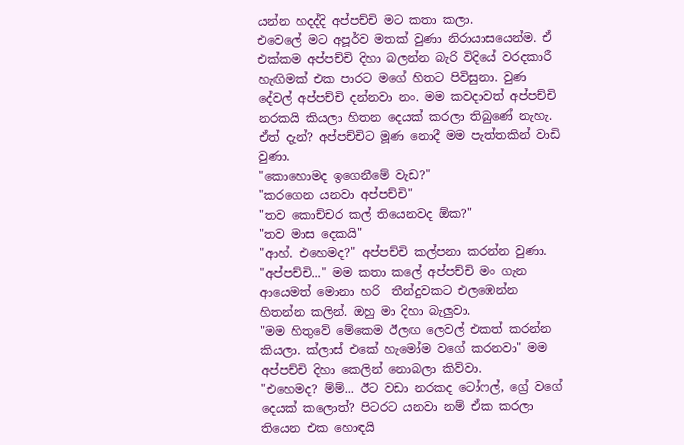යන්න හදද්දි අප්පච්චි මට කතා කලා.
එවෙලේ මට අපූර්ව මතක් වුණා නිරායාසයෙන්ම. ඒ එක්කම අප්පච්චි දිහා බලන්න බැරි විදියේ වරදකාරී හැඟිමක් එක පාරට මගේ හිතට පිවිසුනා. වුණ දේවල් අප්පච්චි දන්නවා නං. මම කවදාවත් අප්පච්චි නරකයි කියලා හිතන දෙයක් කරලා තිබුණේ නැහැ. ඒත් දැන්? අප්පච්චිට මූණ නොදී මම පැත්තකින් වාඩි වුණා.
"කොහොමද ඉගෙනීමේ වැඩ?"
"කරගෙන යනවා අප්පච්චි"
"තව කොච්චර කල් තියෙනවද ඕක?"
"තව මාස දෙකයි"
"ආහ්. එහෙමද?" අප්පච්චි කල්පනා කරන්න වුණා.
"අප්පච්චි..." මම කතා කලේ අප්පච්චි මං ගැන ආයෙමත් මොනා හරි  තීන්දුවකට එලඹෙන්න හිතන්න කලින්. ඔහු මා දිහා බැලුවා.
"මම හිතුවේ මේකෙම ඊලඟ ලෙවල් එකත් කරන්න කියලා. ක්ලාස් එකේ හැමෝම වගේ කරනවා" මම අප්පච්චි දිහා කෙලින් නොබලා කිව්වා.
"එහෙමද? ම්ම්... ඊට වඩා නරකද ටෝෆල්, ග්‍රේ වගේ දෙයක් කලොත්? පිටරට යනවා නම් ඒක කරලා තියෙන එක හොඳයි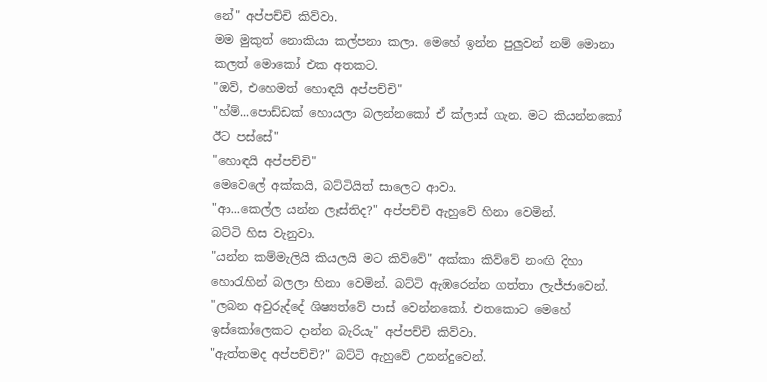නේ" අප්පච්චි කිව්වා.
මම මුකුත් නොකියා කල්පනා කලා. මෙහේ ඉන්න පුලුවන් නම් මොනා කලත් මොකෝ එක අතකට.
"ඔව්, එහෙමත් හොඳයි අප්පච්චි"
"හ්ම්...පොඩ්ඩක් හොයලා බලන්නකෝ ඒ ක්ලාස් ගැන. මට කියන්නකෝ ඊට පස්සේ"
"හොඳයි අප්පච්චි"
මෙවෙලේ අක්කයි, බට්ටියිත් සාලෙට ආවා.
"ආ...කෙල්ල යන්න ලෑස්තිද?" අප්පච්චි ඇහුවේ හිනා වෙමින්.
බට්ටි හිස වැනුවා.
"යන්න කම්මැලියි කියලයි මට කිව්වේ" අක්කා කිව්වේ නංඟි දිහා හොරැහින් බලලා හිනා වෙමින්. බට්ටි ඇඹරෙන්න ගත්තා ලැජ්ජාවෙන්.
"ලබන අවුරුද්දේ ශිෂ්‍යත්වේ පාස් වෙන්නකෝ. එතකොට මෙහේ ඉස්කෝලෙකට දාන්න බැරියැ" අප්පච්චි කිව්වා.
"ඇත්තමද අප්පච්චි?" බට්ටි ඇහුවේ උනන්දුවෙන්.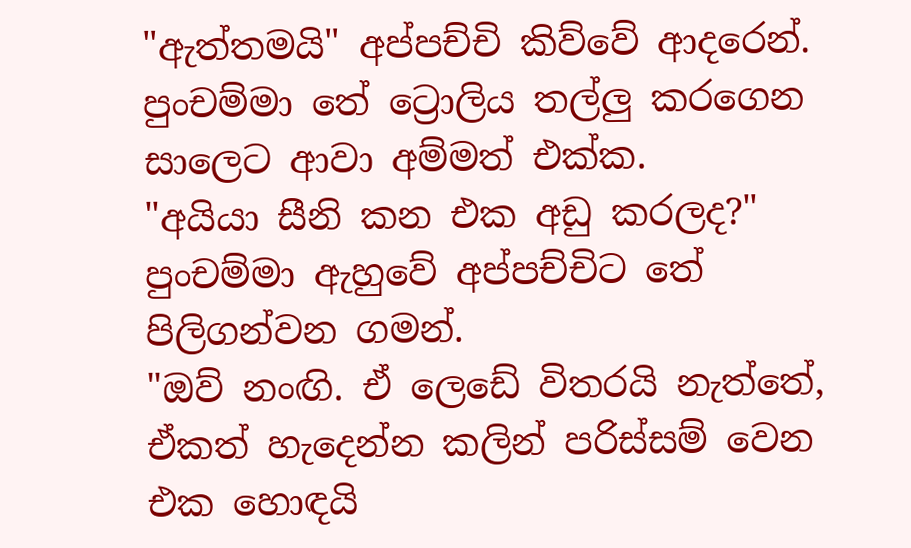"ඇත්තමයි" අප්පච්චි කිව්වේ ආදරෙන්.
පුංචම්මා තේ ට්‍රොලිය තල්ලු කරගෙන සාලෙට ආවා අම්මත් එක්ක.
"අයියා සීනි කන එක අඩු කරලද?" පුංචම්මා ඇහුවේ අප්පච්චිට තේ පිලිගන්වන ගමන්.
"ඔව් නංඟි. ඒ ලෙඩේ විතරයි නැත්තේ, ඒකත් හැදෙන්න කලින් පරිස්සම් වෙන එක හොඳයි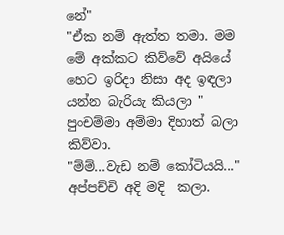නේ"
"ඒක නම් ඇත්ත තමා. මම මේ අක්කට කිව්වේ අයියේ හෙට ඉරිදා නිසා අද ඉඳලා යන්න බැරියැ කියලා " පුංචම්මා අම්මා දිහාත් බලා කිව්වා.
"ම්ම්...වැඩ නම් කෝටියයි..." අප්පච්චි අදි මදි  කලා.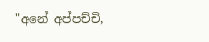"අනේ අප්පච්චි,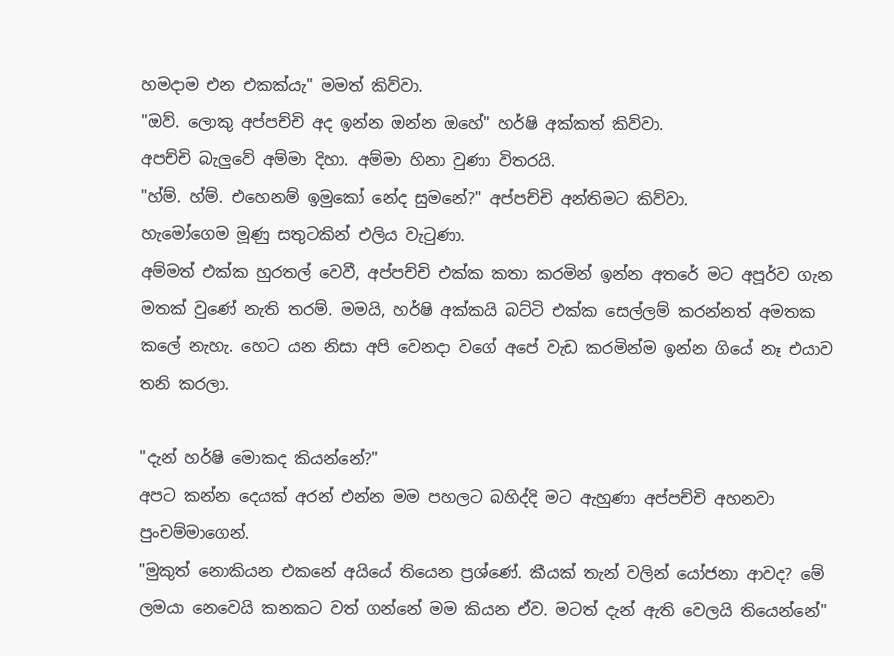හමදාම එන එකක්යැ" මමත් කිව්වා.
"ඔව්. ලොකු අප්පච්චි අද ඉන්න ඔන්න ඔහේ" හර්ෂි අක්කත් කිව්වා.
අපච්චි බැලුවේ අම්මා දිහා. අම්මා හිනා වුණා විතරයි.
"හ්ම්. හ්ම්. එහෙනම් ඉමුකෝ නේද සුමනේ?" අප්පච්චි අන්තිමට කිව්වා.
හැමෝගෙම මූණු සතුටකින් එලිය වැටුණා.
අම්මත් එක්ක හුරතල් වෙවී, අප්පච්චි එක්ක කතා කරමින් ඉන්න අතරේ මට අපූර්ව ගැන මතක් වුණේ නැති තරම්. මමයි, හර්ෂි අක්කයි බට්ටි එක්ක සෙල්ලම් කරන්නත් අමතක කලේ නැහැ. හෙට යන නිසා අපි වෙනදා වගේ අපේ වැඩ කරමින්ම ඉන්න ගියේ නෑ එයාව තනි කරලා.

"දැන් හර්ෂි මොකද කියන්නේ?"
අපට කන්න දෙයක් අරන් එන්න මම පහලට බහිද්දි මට ඇහුණා අප්පච්චි අහනවා පුංචම්මාගෙන්.
"මුකුත් නොකියන එකනේ අයියේ තියෙන ප්‍රශ්ණේ. කීයක් තැන් වලින් යෝජනා ආවද? මේ ලමයා නෙවෙයි කනකට වත් ගන්නේ මම කියන ඒව. මටත් දැන් ඇති වෙලයි තියෙන්නේ"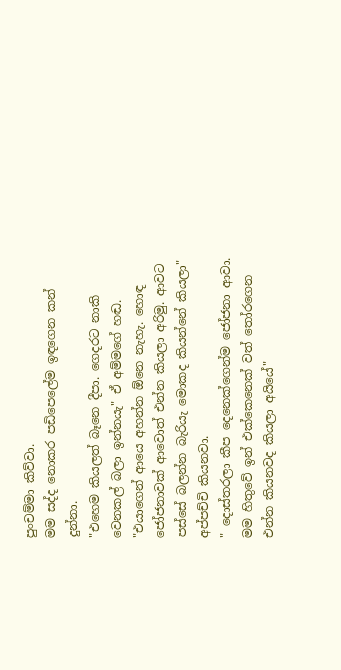පුංචම්මා කිව්වා.
මම සද්ද නොකර පඩිපෙලේම ඉඳගෙන කන් දුන්නා.
"එහෙම කියලත් බෑනෙ දීපා. ගෙදරට නාකි වෙනකල් බලා ඉන්නයැ" ඒ අම්මගේ හඬ.
"එයාගෙන් ආයෙ අහන්න ඕනෙ නැහැ. හොඳ ජෝජනාවක් ආවොත් එන්න කියලා අරිමු. ආවට පස්සේ බලන්න බැරියැ මොකද කියන්නේ කියලා" අප්පච්චි කියනවා.
" දොස්තරලා කීප දෙනෙක්ගෙන්ම ජෝජනා ආවා. මම හිතුවේ ඉන් එක්කෙනෙක් වත් තෝරගෙන එන්න කියනවද කියලා අයියේ"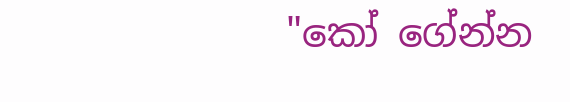"කෝ ගේන්න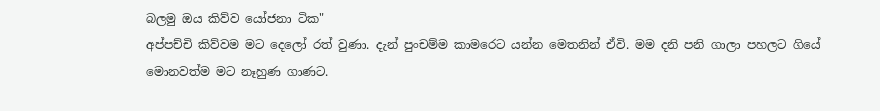බලමු ඔය කිව්ව යෝජනා ටික"
අප්පච්චි කිව්වම මට දෙලෝ රත් වුණා. දැන් පුංචම්ම කාමරෙට යන්න මෙතනින් ඒවි. මම දනි පනි ගාලා පහලට ගියේ මොනවත්ම මට නෑහුණ ගාණට.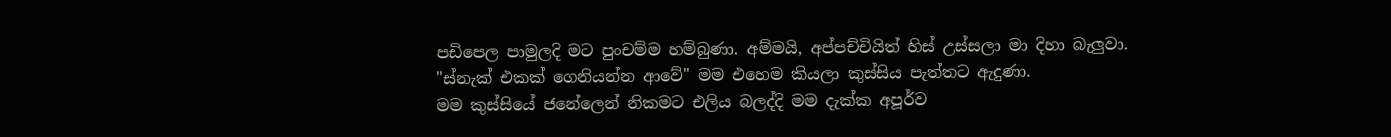පඩිපෙල පාමුලදි මට පුංචම්ම හම්බුණා. අම්මයි, අප්පච්චියිත් හිස් උස්සලා මා දිහා බැලුවා.
"ස්නැක් එකක් ගෙනියන්න ආවේ" මම එහෙම කියලා කුස්සිය පැත්තට ඇදුණා.
මම කුස්සියේ ජනේලෙන් නිකමට එලිය බලද්දි මම දැක්ක අපූර්ව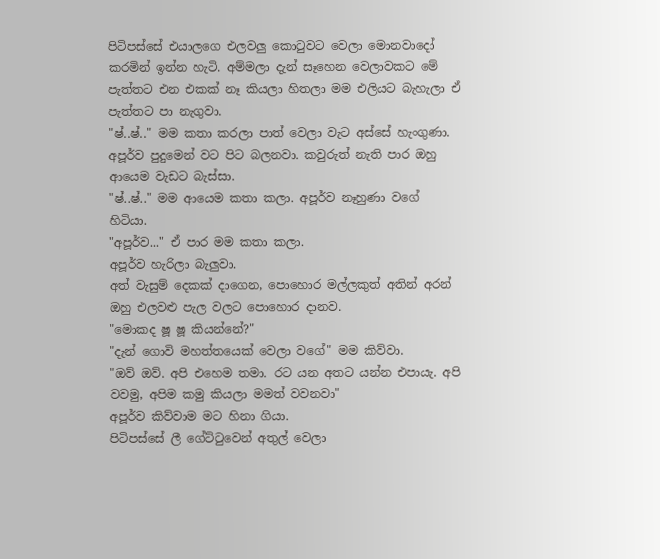පිටිපස්සේ එයාලගෙ එලවලු කොටුවට වෙලා මොනවාදෝ කරමින් ඉන්න හැටි. අම්මලා දැන් සෑහෙන වෙලාවකට මේ පැත්තට එන එකක් නෑ කියලා හිතලා මම එලියට බැහැලා ඒ පැත්තට පා නැගුවා.
"ෂ්..ෂ්.." මම කතා කරලා පාත් වෙලා වැට අස්සේ හැංගුණා. අපූර්ව පුදුමෙන් වට පිට බලනවා. කවුරුත් නැති පාර ඔහු ආයෙම වැඩට බැස්සා.
"ෂ්..ෂ්.." මම ආයෙම කතා කලා. අපූර්ව නෑහුණා වගේ හිටියා.
"අපූර්ව..." ඒ පාර මම කතා කලා.
අපූර්ව හැරිලා බැලුවා.
අත් වැසුම් දෙකක් දාගෙන, පොහොර මල්ලකුත් අතින් අරන් ඔහු එලවළු පැල වලට පොහොර දානව.
"මොකද ෂූ ෂූ කියන්නේ?"
"දැන් ගොවි මහත්තයෙක් වෙලා වගේ" මම කිව්වා.
"ඔව් ඔව්. අපි එහෙම තමා. රට යන අතට යන්න එපායැ. අපි වවමු, අපිම කමු කියලා මමත් වවනවා"
අපූර්ව කිව්වාම මට හිනා ගියා.
පිටිපස්සේ ලී ගේට්ටුවෙන් අතුල් වෙලා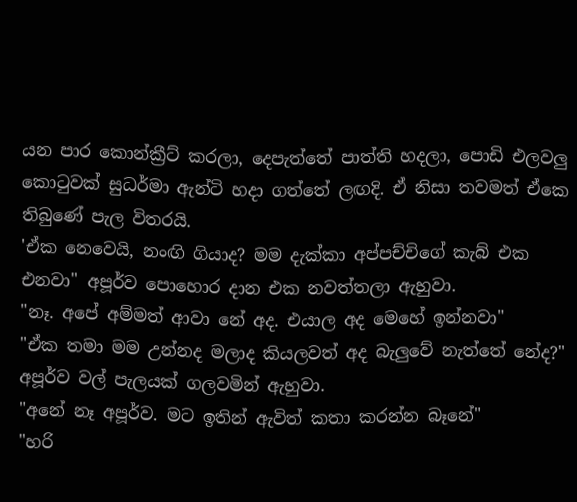යන පාර කොන්ක්‍රීට් කරලා, දෙපැත්තේ පාත්ති හදලා, පොඩි එලවලු කොටුවක් සුධර්මා ඇන්ටි හදා ගත්තේ ලඟදි. ඒ නිසා තවමත් ඒකෙ තිබුණේ පැල විතරයි.
'ඒක නෙවෙයි, නංඟි ගියාද? මම දැක්කා අප්පච්චිගේ කැබ් එක එනවා" අපූර්ව පොහොර දාන එක නවත්තලා ඇහුවා.
"නෑ. අපේ අම්මත් ආවා නේ අද. එයාල අද මෙහේ ඉන්නවා"
"ඒක තමා මම උන්නද මලාද කියලවත් අද බැලුවේ නැත්තේ නේද?"
අපූර්ව වල් පැලයක් ගලවමින් ඇහුවා.
"අනේ නෑ අපූර්ව. මට ඉතින් ඇවිත් කතා කරන්න බෑනේ"
"හරි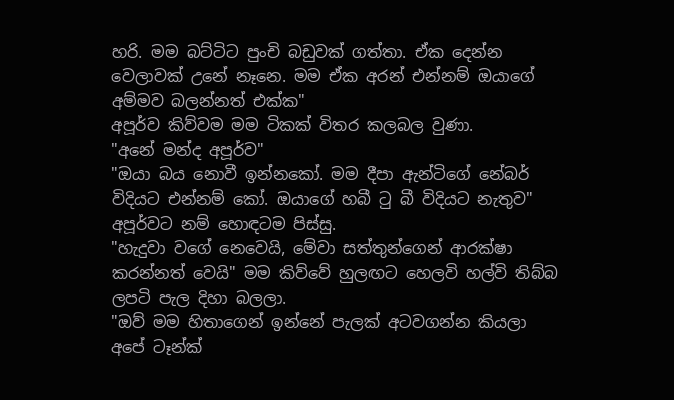හරි. මම බට්ටිට පුංචි බඩුවක් ගත්තා. ඒක දෙන්න වෙලාවක් උනේ නෑනෙ. මම ඒක අරන් එන්නම් ඔයාගේ අම්මව බලන්නත් එක්ක"
අපූර්ව කිව්වම මම ටිකක් විතර කලබල වුණා.
"අනේ මන්ද අපූර්ව"
"ඔයා බය නොවී ඉන්නකෝ. මම දීපා ඇන්ටිගේ නේබර් විදියට එන්නම් කෝ. ඔයාගේ හබී ටු බී විදියට නැතුව"
අපූර්වට නම් හොඳටම පිස්සු.
"හැදුවා වගේ නෙවෙයි, මේවා සත්තුන්ගෙන් ආරක්ෂා කරන්නත් වෙයි" මම කිව්වේ හුලඟට හෙලවි හල්වි තිබ්බ ලපටි පැල දිහා බලලා.
"ඔව් මම හිතාගෙන් ඉන්නේ පැලක් අටවගන්න කියලා අපේ ටෑන්ක්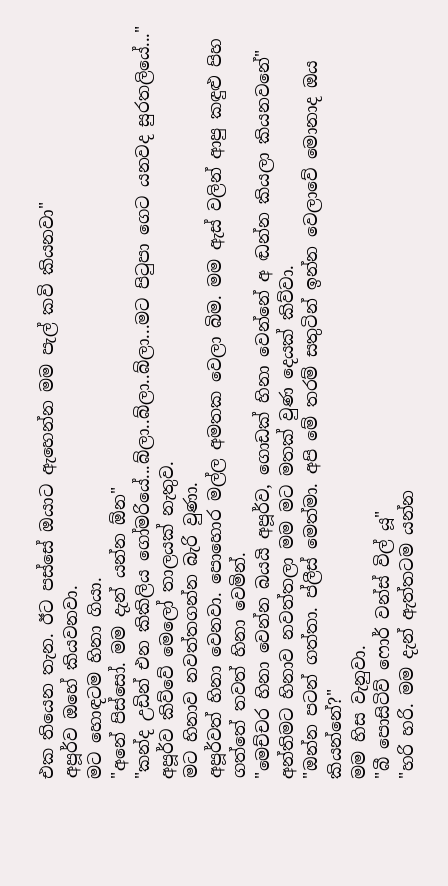එක තියෙන තැන. ඊට පස්සේ ඔයාට ඇහෙන්න මම පැල් කවි කියනවා"
අපූර්ව ඔහේ කියවනවා.
මට හොඳටම හිනා ගියා.
"අනේ පිස්සෝ. මම දැන් යන්න ඕන"
"කන්ද උඩින් එන කිකිලිය ගෝමරියේ...බ්ලා..බ්ලා..බ්ලා...මට පිටුපා ගෙට යනවද සුරතලියේ..." අපූර්ව කිව්වේ මෙලෝ තාලයක් නැතුව.
මට හිනාව නවත්තගන්න බැරි වුණා.
අපූර්වත් හිනා වෙනවා. පොහොර මල්ල අමතක වෙලා බිම. මම ඇස් වලින් ආපු කඳුළු පිහ ගත්තේ තවත් හිනා වෙමින්.
"මෙච්චර හිනා වෙන්න බයයි අපූර්ව, ගොඩක් හිනා වෙන්නේ අ ඬන්න කියලා කියනවනේ"
අන්තිමට හිනාව නවත්තලා මම මට මතක් වුණ දෙයක් කිව්වා.
"ඔන්න පටන් ගත්තා. ප්ලීස් මෙත්මා. අපි මේ තරම් සතුටින් ඉන්න වෙලාවේ මොනාද ඔය කියන්නේ?"
මම හිස වැනුවා.
"බී පොසිටිව් ෆොර් වන්ස් විල් යූ"
"හරි හරි. මම දැන් ඇත්තටම යන්න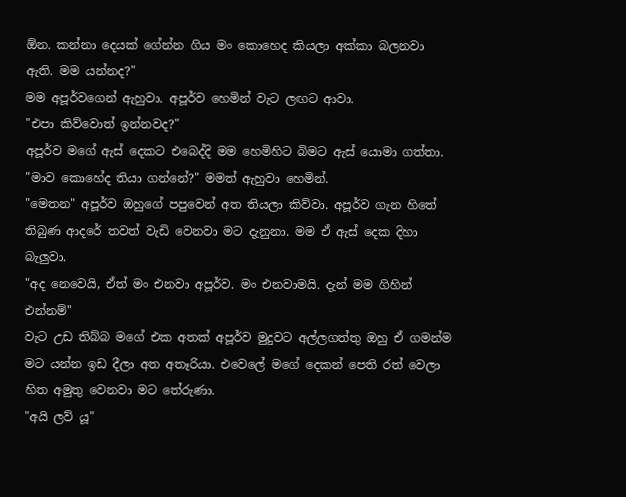ඕන. කන්නා දෙයක් ගේන්න ගිය මං කොහෙද කියලා අක්කා බලනවා ඇති. මම යන්නද?"
මම අපූර්වගෙන් ඇහුවා. අපූර්ව හෙමින් වැට ලඟට ආවා.
"එපා කිව්වොත් ඉන්නවද?"
අපූර්ව මගේ ඇස් දෙකට එබෙද්දි මම හෙමිහිට බිමට ඇස් යොමා ගත්තා.
"මාව කොහේද තියා ගන්නේ?" මමත් ඇහුවා හෙමින්.
"මෙතන" අපූර්ව ඔහුගේ පපුවෙන් අත තියලා කිව්වා. අපූර්ව ගැන හිතේ තිබුණ ආදරේ තවත් වැඩි වෙනවා මට දැනුනා. මම ඒ ඇස් දෙක දිහා බැලුවා.
"අද නෙවෙයි, ඒත් මං එනවා අපූර්ව. මං එනවාමයි. දැන් මම ගිහින් එන්නම්"
වැට උඩ තිබ්බ මගේ එක අතක් අපූර්ව මුදුවට අල්ලගත්තු ඔහු ඒ ගමන්ම මට යන්න ඉඩ දීලා අත අතෑරියා. එවෙලේ මගේ දෙකන් පෙති රත් වෙලා හිත අමුතු වෙනවා මට තේරුණා.
"අයි ලව් යූ"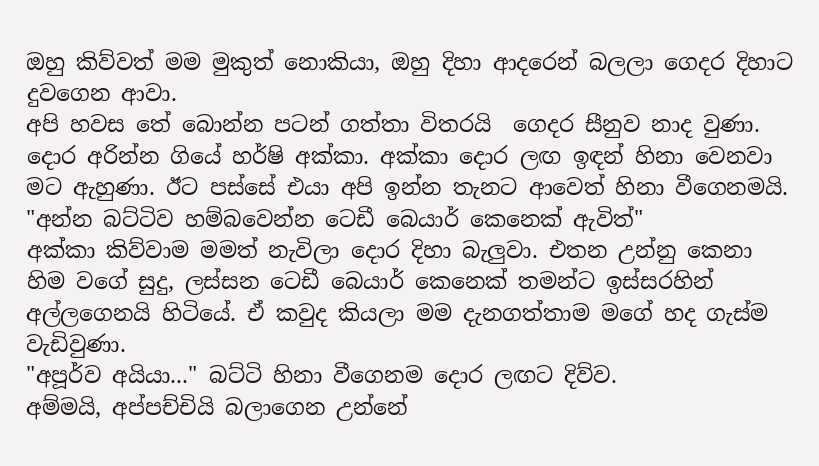ඔහු කිව්වත් මම මුකුත් නොකියා, ඔහු දිහා ආදරෙන් බලලා ගෙදර දිහාට දුවගෙන ආවා.
අපි හවස තේ බොන්න පටන් ගත්තා විතරයි  ගෙදර සීනුව නාද වුණා. දොර අරින්න ගියේ හර්ෂි අක්කා. අක්කා දොර ලඟ ඉඳන් හිනා වෙනවා මට ඇහුණා. ඊට පස්සේ එයා අපි ඉන්න තැනට ආවෙත් හිනා වීගෙනමයි.
"අන්න බට්ටිව හම්බවෙන්න ටෙඩී බෙයාර් කෙනෙක් ඇවිත්"
අක්කා කිව්වාම මමත් නැවිලා දොර දිහා බැලුවා. එතන උන්නු කෙනා හිම වගේ සුදු, ලස්සන ටෙඩී බෙයාර් කෙනෙක් තමන්ට ඉස්සරහින් අල්ලගෙනයි හිටියේ. ඒ කවුද කියලා මම දැනගත්තාම මගේ හද ගැස්ම වැඩිවුණා.
"අපූර්ව අයියා..." බට්ටි හිනා වීගෙනම දොර ලඟට දිව්ව.
අම්මයි, අප්පච්චියි බලාගෙන උන්නේ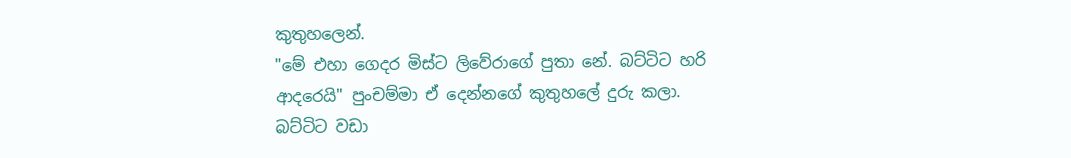කුතුහලෙන්.
"මේ එහා ගෙදර මිස්ට ලිවේරාගේ පුතා නේ. බට්ටිට හරි ආදරෙයි" පුංචම්මා ඒ දෙන්නගේ කුතුහලේ දුරු කලා.
බට්ටිට වඩා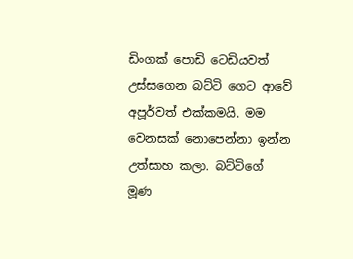ඩිංගක් පොඩි ටෙඩියවත් උස්සගෙන බට්ටි ගෙට ආවේ අපූර්වත් එක්කමයි. මම වෙනසක් නොපෙන්නා ඉන්න උත්සාහ කලා. බට්ටිගේ මූණ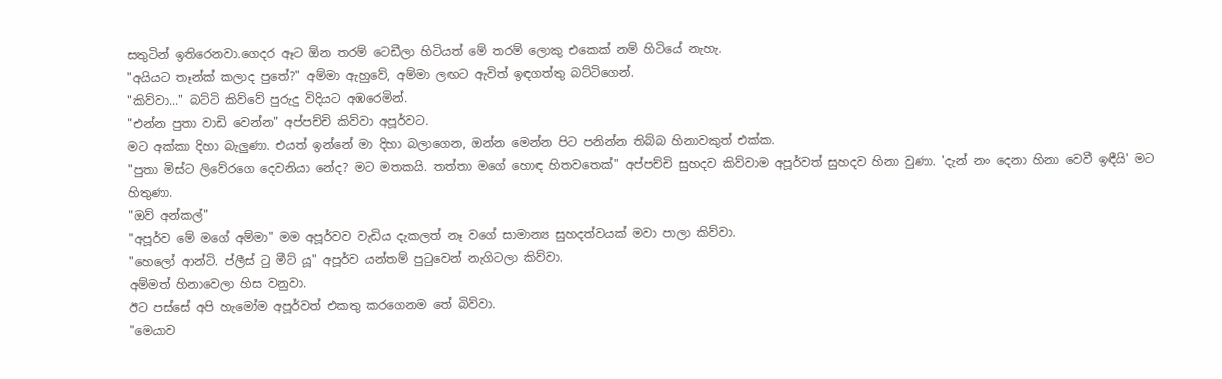සතුටින් ඉතිරෙනවා.ගෙදර ඈට ඕන තරම් ටෙඩීලා හිටියත් මේ තරම් ලොකු එකෙක් නම් හිටියේ නැහැ.
"අයියට තෑන්ක් කලාද පුතේ?" අම්මා ඇහුවේ, අම්මා ලඟට ඇවිත් ඉඳගත්තු බට්ටිගෙන්.
"කිව්වා..." බට්ටි කිව්වේ පුරුදු විදියට අඹරෙමින්.
"එන්න පුතා වාඩි වෙන්න" අප්පච්චි කිව්වා අපූර්වට.
මට අක්කා දිහා බැලුණා. එයත් ඉන්නේ මා දිහා බලාගෙන, ඔන්න මෙන්න පිට පනින්න තිබ්බ හිනාවකුත් එක්ක.
"පුතා මිස්ට ලිවේරගෙ දෙවනියා නේද? මට මතකයි. තත්තා මගේ හොඳ හිතවතෙක්" අප්පච්චි සුහදව කිව්වාම අපූර්වත් සුහදව හිනා වුණා. 'දැන් නං දෙනා හිනා වෙවී ඉඳීයි' මට හිතුණා.
"ඔව් අන්කල්"
"අපූර්ව මේ මගේ අම්මා" මම අපූර්වව වැඩිය දැකලත් නෑ වගේ සාමාන්‍ය සුහදත්වයක් මවා පාලා කිව්වා.
"හෙලෝ ආන්ටි. ප්ලීස් ටු මීට් යූ" අපූර්ව යන්තම් පුටුවෙන් නැගිටලා කිව්වා.
අම්මත් හිනාවෙලා හිස වනුවා.
ඊට පස්සේ අපි හැමෝම අපූර්වත් එකතු කරගෙනම තේ බිව්වා.
"මෙයාව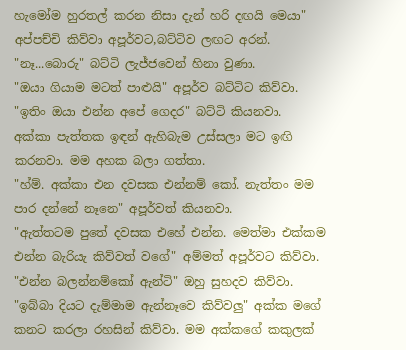හැමෝම හුරතල් කරන නිසා දැන් හරි දඟයි මෙයා" අප්පච්චි කිව්වා අපූර්වට,බට්ටිව ලඟට අරන්.
"නෑ...බොරු" බට්ටි ලැජ්ජවෙන් හිනා වුණා.
"ඔයා ගියාම මටත් පාළුයි" අපූර්ව බට්ටිට කිව්වා.
"ඉතිං ඔයා එන්න අපේ ගෙදර" බට්ටි කියනවා.
අක්කා පැත්තක ඉඳන් ඇහිබැම උස්සලා මට ඉඟි කරනවා. මම අහක බලා ගත්තා.
"හ්ම්. අක්කා එන දවසක එන්නම් කෝ. නැත්තං මම පාර දන්නේ නෑනෙ" අපූර්වත් කියනවා.
"ඇත්තටම පුතේ දවසක එහේ එන්න. මෙත්මා එක්කම එන්න බැරියැ කිව්වත් වගේ" අම්මත් අපූර්වට කිව්වා.
"එන්න බලන්නම්කෝ ඇන්ටි" ඔහු සුහදව කිව්වා.
"ඉබ්බා දියට දැම්මාම ඇන්නෑවෙ කිව්වලු" අක්ක මගේ කනට කරලා රහසින් කිව්වා. මම අක්කගේ කකුලක්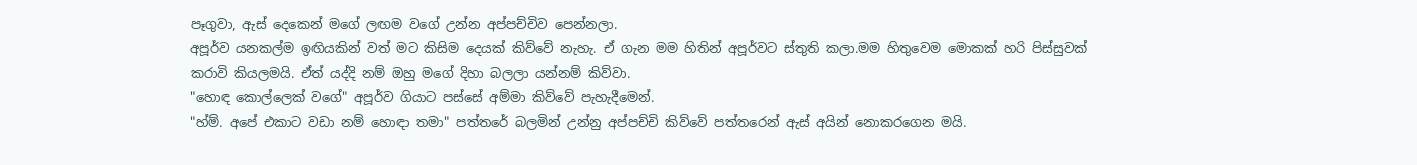පෑගුවා, ඇස් දෙකෙන් මගේ ලඟම වගේ උන්න අප්පච්චිව පෙන්නලා.
අපූර්ව යනකල්ම ඉඟියකින් වත් මට කිසිම දෙයක් කිව්වේ නැහැ. ඒ ගැන මම හිතින් අපූර්වට ස්තුති කලා.මම හිතුවෙම මොකක් හරි පිස්සුවක් කරාවි කියලමයි. ඒත් යද්දි නම් ඔහු මගේ දිහා බලලා යන්නම් කිව්වා.
"හොඳ කොල්ලෙක් වගේ" අපූර්ව ගියාට පස්සේ අම්මා කිව්වේ පැහැදීමෙන්.
"හ්ම්. අපේ එකාට වඩා නම් හොඳා තමා" පත්තරේ බලමින් උන්නු අප්පච්චි කිව්වේ පත්තරෙන් ඇස් අයින් නොකරගෙන මයි.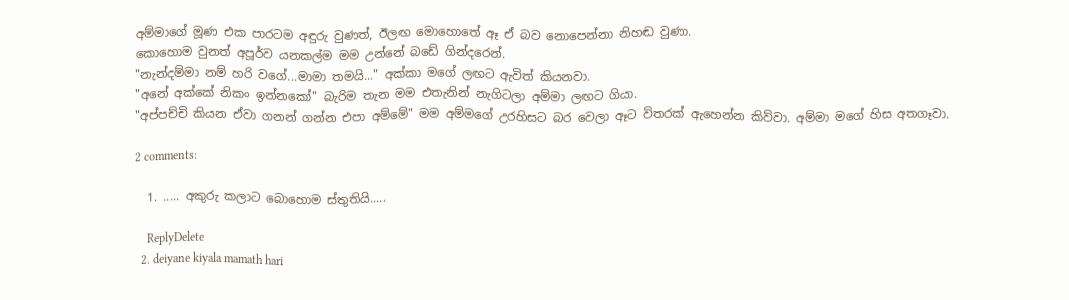අම්මාගේ මූණ එක පාරටම අඳුරු වුණත්, ඊලඟ මොහොතේ ඈ ඒ බව නොපෙන්නා නිහඬ වුණා.
කොහොම වුනත් අපූර්ව යනකල්ම මම උන්නේ බඩේ ගින්දරෙන්.
"නැන්දම්මා නම් හරි වගේ...මාමා තමයි..." අක්කා මගේ ලඟට ඇවිත් කියනවා.
"අනේ අක්කේ නිකං ඉන්නකෝ" බැරිම තැන මම එතැනින් නැගිටලා අම්මා ලඟට ගියා.
"අප්පච්චි කියන ඒවා ගනන් ගන්න එපා අම්මේ" මම අම්මගේ උරහිසට බර වෙලා ඈට විතරක් ඇහෙන්න කිව්වා. අම්මා මගේ හිස අතගෑවා.

2 comments:

  1. ..... අකුරු කලාට බොහොම ස්තුතියි.....

    ReplyDelete
  2. deiyane kiyala mamath hari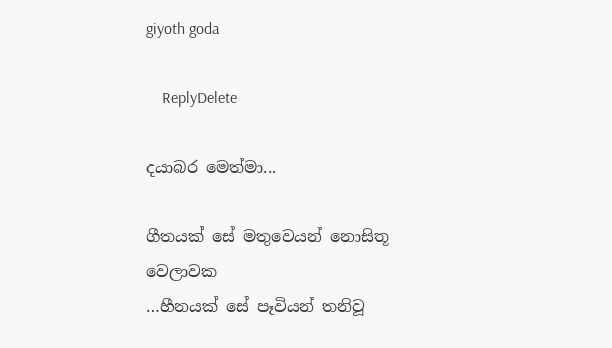giyoth goda

    ReplyDelete

දයාබර මෙත්මා...

ගීතයක් සේ මතුවෙයන් නොසිතූ වෙලාවක
…හීනයක් සේ පෑවියන් තනිවූ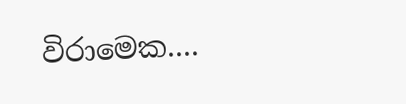විරාමෙක....